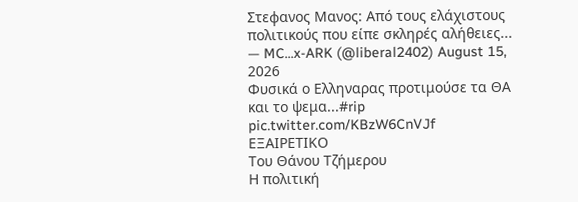Στεφανος Μανος: Από τους ελάχιστους πολιτικούς που είπε σκληρές αλήθειες...
— MC...x-ARK (@liberal2402) August 15, 2026
Φυσικά ο Ελληναρας προτιμούσε τα ΘΑ και το ψεμα...#rip pic.twitter.com/KBzW6CnVJf
ΕΞΑΙΡΕΤΙΚΟ
Του Θάνου Τζήμερου
Η πολιτική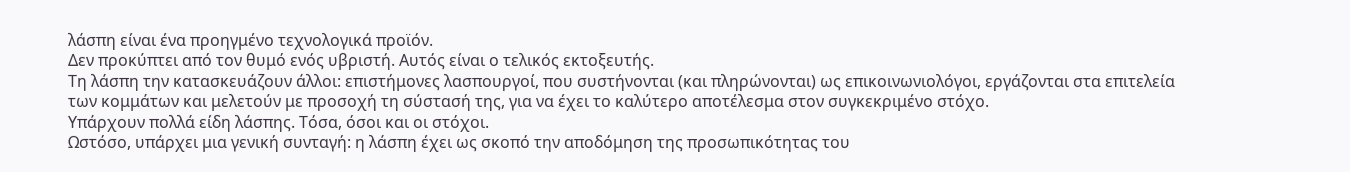λάσπη είναι ένα προηγμένο τεχνολογικά προϊόν.
Δεν προκύπτει από τον θυμό ενός υβριστή. Αυτός είναι ο τελικός εκτοξευτής.
Τη λάσπη την κατασκευάζουν άλλοι: επιστήμονες λασπουργοί, που συστήνονται (και πληρώνονται) ως επικοινωνιολόγοι, εργάζονται στα επιτελεία των κομμάτων και μελετούν με προσοχή τη σύστασή της, για να έχει το καλύτερο αποτέλεσμα στον συγκεκριμένο στόχο.
Υπάρχουν πολλά είδη λάσπης. Τόσα, όσοι και οι στόχοι.
Ωστόσο, υπάρχει μια γενική συνταγή: η λάσπη έχει ως σκοπό την αποδόμηση της προσωπικότητας του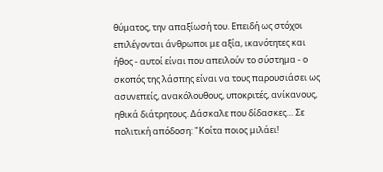θύματος, την απαξίωσή του. Επειδή ως στόχοι επιλέγονται άνθρωποι με αξία, ικανότητες και ήθος - αυτοί είναι που απειλούν το σύστημα - ο σκοπός της λάσπης είναι να τους παρουσιάσει ως ασυνεπείς, ανακόλουθους, υποκριτές, ανίκανους, ηθικά διάτρητους. Δάσκαλε που δίδασκες… Σε πολιτική απόδοση: "Κοίτα ποιος μιλάει!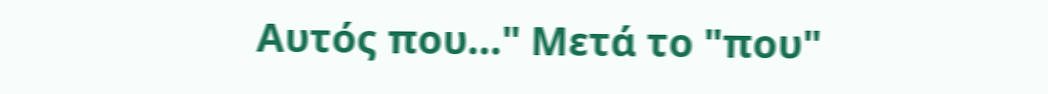Αυτός που…" Μετά το "που"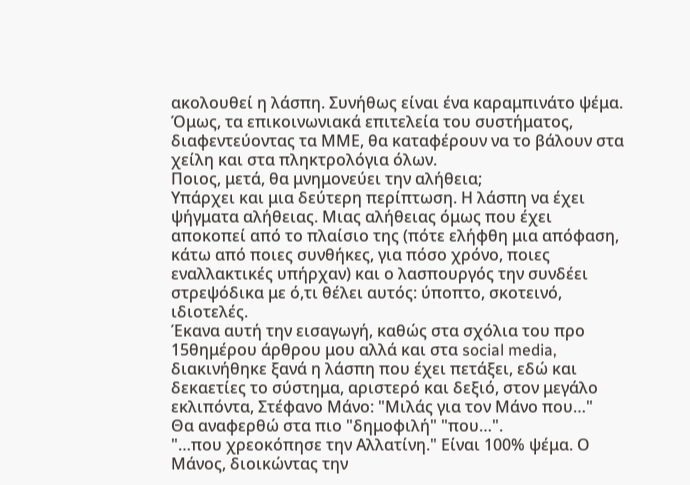ακολουθεί η λάσπη. Συνήθως είναι ένα καραμπινάτο ψέμα. Όμως, τα επικοινωνιακά επιτελεία του συστήματος, διαφεντεύοντας τα ΜΜΕ, θα καταφέρουν να το βάλουν στα χείλη και στα πληκτρολόγια όλων.
Ποιος, μετά, θα μνημονεύει την αλήθεια;
Υπάρχει και μια δεύτερη περίπτωση. Η λάσπη να έχει ψήγματα αλήθειας. Μιας αλήθειας όμως που έχει αποκοπεί από το πλαίσιο της (πότε ελήφθη μια απόφαση, κάτω από ποιες συνθήκες, για πόσο χρόνο, ποιες εναλλακτικές υπήρχαν) και ο λασπουργός την συνδέει στρεψόδικα με ό,τι θέλει αυτός: ύποπτο, σκοτεινό, ιδιοτελές.
Έκανα αυτή την εισαγωγή, καθώς στα σχόλια του προ 15θημέρου άρθρου μου αλλά και στα social media, διακινήθηκε ξανά η λάσπη που έχει πετάξει, εδώ και δεκαετίες το σύστημα, αριστερό και δεξιό, στον μεγάλο εκλιπόντα, Στέφανο Μάνο: "Μιλάς για τον Μάνο που…"
Θα αναφερθώ στα πιο "δημοφιλή" "που…".
"…που χρεοκόπησε την Αλλατίνη." Είναι 100% ψέμα. Ο Μάνος, διοικώντας την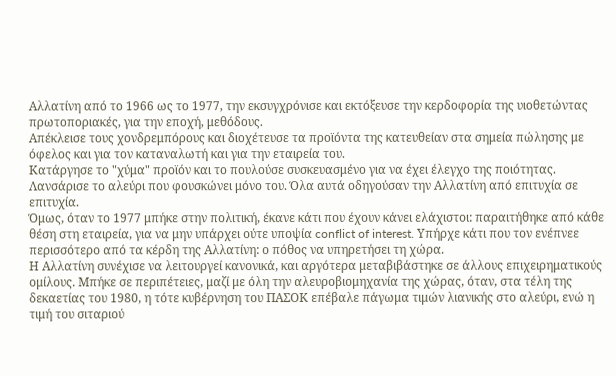Αλλατίνη από το 1966 ως το 1977, την εκσυγχρόνισε και εκτόξευσε την κερδοφορία της υιοθετώντας πρωτοποριακές, για την εποχή, μεθόδους.
Απέκλεισε τους χονδρεμπόρους και διοχέτευσε τα προϊόντα της κατευθείαν στα σημεία πώλησης με όφελος και για τον καταναλωτή και για την εταιρεία του.
Κατάργησε το "χύμα" προϊόν και το πουλούσε συσκευασμένο για να έχει έλεγχο της ποιότητας.
Λανσάρισε το αλεύρι που φουσκώνει μόνο του. Όλα αυτά οδηγούσαν την Αλλατίνη από επιτυχία σε επιτυχία.
Όμως, όταν το 1977 μπήκε στην πολιτική, έκανε κάτι που έχουν κάνει ελάχιστοι: παραιτήθηκε από κάθε θέση στη εταιρεία, για να μην υπάρχει ούτε υποψία conflict of interest. Υπήρχε κάτι που τον ενέπνεε περισσότερο από τα κέρδη της Αλλατίνη: ο πόθος να υπηρετήσει τη χώρα.
Η Αλλατίνη συνέχισε να λειτουργεί κανονικά, και αργότερα μεταβιβάστηκε σε άλλους επιχειρηματικούς ομίλους. Μπήκε σε περιπέτειες, μαζί με όλη την αλευροβιομηχανία της χώρας, όταν, στα τέλη της δεκαετίας του 1980, η τότε κυβέρνηση του ΠΑΣΟΚ επέβαλε πάγωμα τιμών λιανικής στο αλεύρι, ενώ η τιμή του σιταριού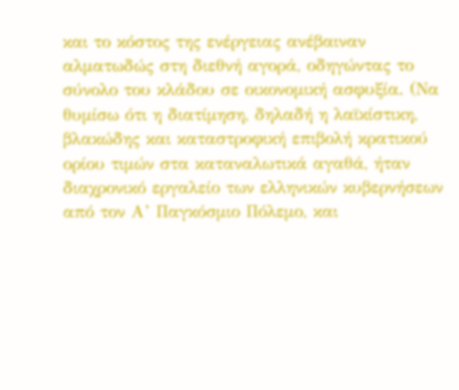και το κόστος της ενέργειας ανέβαιναν αλματωδώς στη διεθνή αγορά, οδηγώντας το σύνολο του κλάδου σε οικονομική ασφυξία. (Να θυμίσω ότι η διατίμηση, δηλαδή η λαϊκίστικη, βλακώδης και καταστροφική επιβολή κρατικού ορίου τιμών στα καταναλωτικά αγαθά, ήταν διαχρονικό εργαλείο των ελληνικών κυβερνήσεων από τον Α’ Παγκόσμιο Πόλεμο, και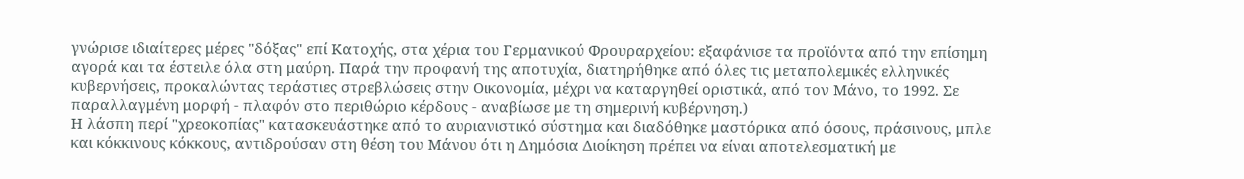γνώρισε ιδιαίτερες μέρες "δόξας" επί Κατοχής, στα χέρια του Γερμανικού Φρουραρχείου: εξαφάνισε τα προϊόντα από την επίσημη αγορά και τα έστειλε όλα στη μαύρη. Παρά την προφανή της αποτυχία, διατηρήθηκε από όλες τις μεταπολεμικές ελληνικές κυβερνήσεις, προκαλώντας τεράστιες στρεβλώσεις στην Οικονομία, μέχρι να καταργηθεί οριστικά, από τον Μάνο, το 1992. Σε παραλλαγμένη μορφή - πλαφόν στο περιθώριο κέρδους - αναβίωσε με τη σημερινή κυβέρνηση.)
Η λάσπη περί "χρεοκοπίας" κατασκευάστηκε από το αυριανιστικό σύστημα και διαδόθηκε μαστόρικα από όσους, πράσινους, μπλε και κόκκινους κόκκους, αντιδρούσαν στη θέση του Μάνου ότι η Δημόσια Διοίκηση πρέπει να είναι αποτελεσματική με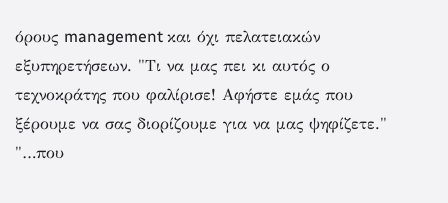όρους management και όχι πελατειακών εξυπηρετήσεων. "Τι να μας πει κι αυτός ο τεχνοκράτης που φαλίρισε! Αφήστε εμάς που ξέρουμε να σας διορίζουμε για να μας ψηφίζετε."
"…που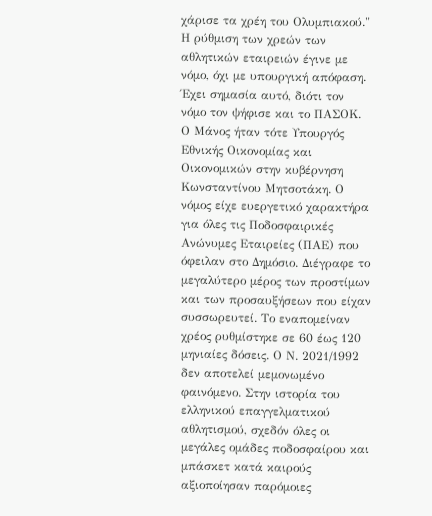χάρισε τα χρέη του Ολυμπιακού." Η ρύθμιση των χρεών των αθλητικών εταιρειών έγινε με νόμο, όχι με υπουργική απόφαση. Έχει σημασία αυτό, διότι τον νόμο τον ψήφισε και το ΠΑΣΟΚ. Ο Μάνος ήταν τότε Υπουργός Εθνικής Οικονομίας και Οικονομικών στην κυβέρνηση Κωνσταντίνου Μητσοτάκη. Ο νόμος είχε ευεργετικό χαρακτήρα για όλες τις Ποδοσφαιρικές Ανώνυμες Εταιρείες (ΠΑΕ) που όφειλαν στο Δημόσιο. Διέγραφε το μεγαλύτερο μέρος των προστίμων και των προσαυξήσεων που είχαν συσσωρευτεί. Το εναπομείναν χρέος ρυθμίστηκε σε 60 έως 120 μηνιαίες δόσεις. Ο Ν. 2021/1992 δεν αποτελεί μεμονωμένο φαινόμενο. Στην ιστορία του ελληνικού επαγγελματικού αθλητισμού, σχεδόν όλες οι μεγάλες ομάδες ποδοσφαίρου και μπάσκετ κατά καιρούς αξιοποίησαν παρόμοιες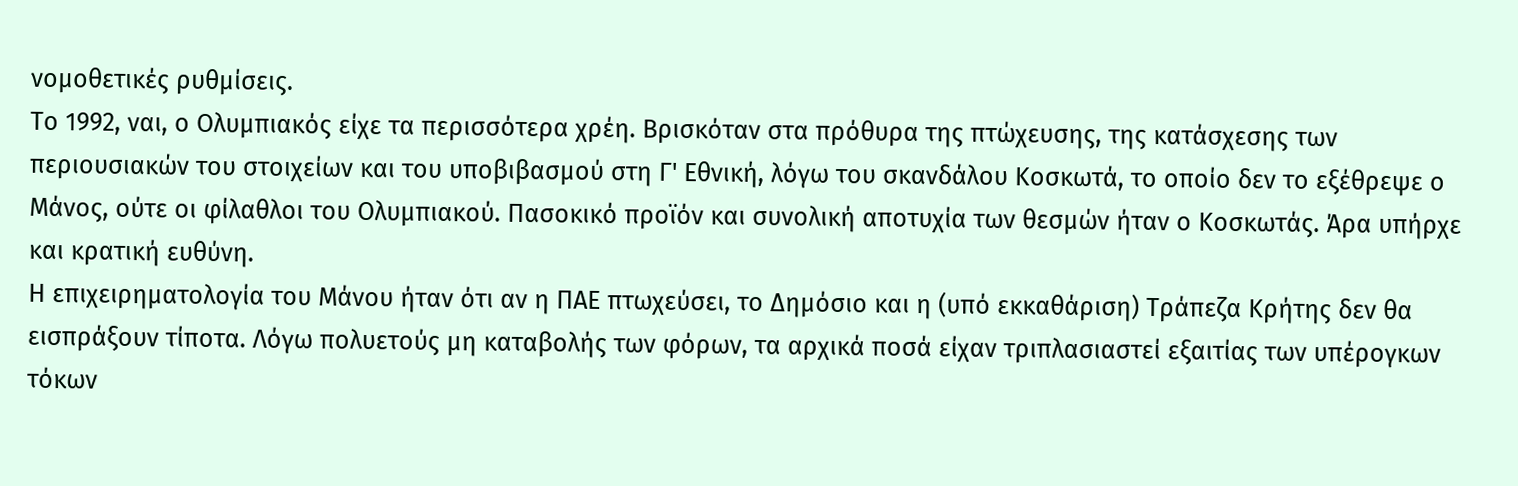νομοθετικές ρυθμίσεις.
Το 1992, ναι, ο Ολυμπιακός είχε τα περισσότερα χρέη. Βρισκόταν στα πρόθυρα της πτώχευσης, της κατάσχεσης των περιουσιακών του στοιχείων και του υποβιβασμού στη Γ' Εθνική, λόγω του σκανδάλου Κοσκωτά, το οποίο δεν το εξέθρεψε ο Μάνος, ούτε οι φίλαθλοι του Ολυμπιακού. Πασοκικό προϊόν και συνολική αποτυχία των θεσμών ήταν ο Κοσκωτάς. Άρα υπήρχε και κρατική ευθύνη.
Η επιχειρηματολογία του Μάνου ήταν ότι αν η ΠΑΕ πτωχεύσει, το Δημόσιο και η (υπό εκκαθάριση) Τράπεζα Κρήτης δεν θα εισπράξουν τίποτα. Λόγω πολυετούς μη καταβολής των φόρων, τα αρχικά ποσά είχαν τριπλασιαστεί εξαιτίας των υπέρογκων τόκων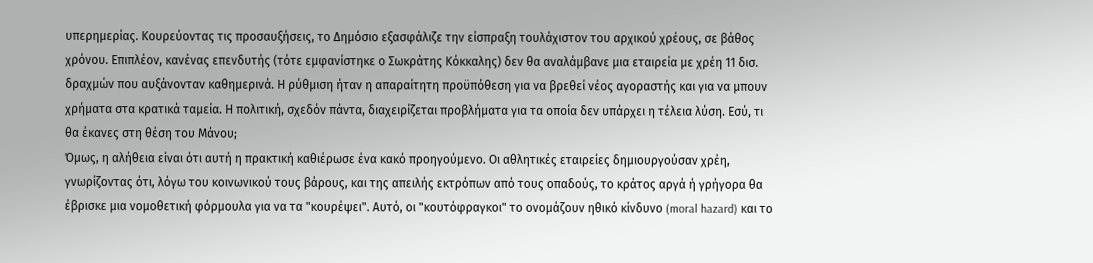υπερημερίας. Κουρεύοντας τις προσαυξήσεις, το Δημόσιο εξασφάλιζε την είσπραξη τουλάχιστον του αρχικού χρέους, σε βάθος χρόνου. Επιπλέον, κανένας επενδυτής (τότε εμφανίστηκε ο Σωκράτης Κόκκαλης) δεν θα αναλάμβανε μια εταιρεία με χρέη 11 δισ. δραχμών που αυξάνονταν καθημερινά. Η ρύθμιση ήταν η απαραίτητη προϋπόθεση για να βρεθεί νέος αγοραστής και για να μπουν χρήματα στα κρατικά ταμεία. Η πολιτική, σχεδόν πάντα, διαχειρίζεται προβλήματα για τα οποία δεν υπάρχει η τέλεια λύση. Εσύ, τι θα έκανες στη θέση του Μάνου;
Όμως, η αλήθεια είναι ότι αυτή η πρακτική καθιέρωσε ένα κακό προηγούμενο. Οι αθλητικές εταιρείες δημιουργούσαν χρέη, γνωρίζοντας ότι, λόγω του κοινωνικού τους βάρους, και της απειλής εκτρόπων από τους οπαδούς, το κράτος αργά ή γρήγορα θα έβρισκε μια νομοθετική φόρμουλα για να τα "κουρέψει". Αυτό, οι "κουτόφραγκοι" το ονομάζουν ηθικό κίνδυνο (moral hazard) και το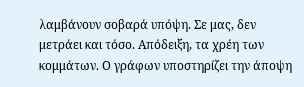λαμβάνουν σοβαρά υπόψη. Σε μας, δεν μετράει και τόσο. Απόδειξη, τα χρέη των κομμάτων. Ο γράφων υποστηρίζει την άποψη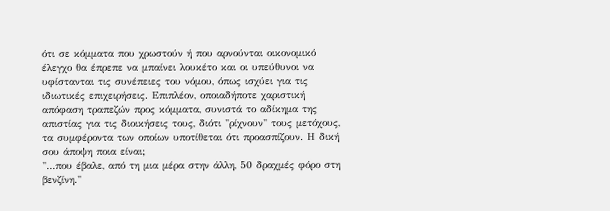ότι σε κόμματα που χρωστούν ή που αρνούνται οικονομικό έλεγχο θα έπρεπε να μπαίνει λουκέτο και οι υπεύθυνοι να υφίστανται τις συνέπειες του νόμου, όπως ισχύει για τις ιδιωτικές επιχειρήσεις. Επιπλέον, οποιαδήποτε χαριστική απόφαση τραπεζών προς κόμματα, συνιστά το αδίκημα της απιστίας για τις διοικήσεις τους, διότι "ρίχνουν" τους μετόχους, τα συμφέροντα των οποίων υποτίθεται ότι προασπίζουν. Η δική σου άποψη ποια είναι;
"…που έβαλε, από τη μια μέρα στην άλλη, 50 δραχμές φόρο στη βενζίνη."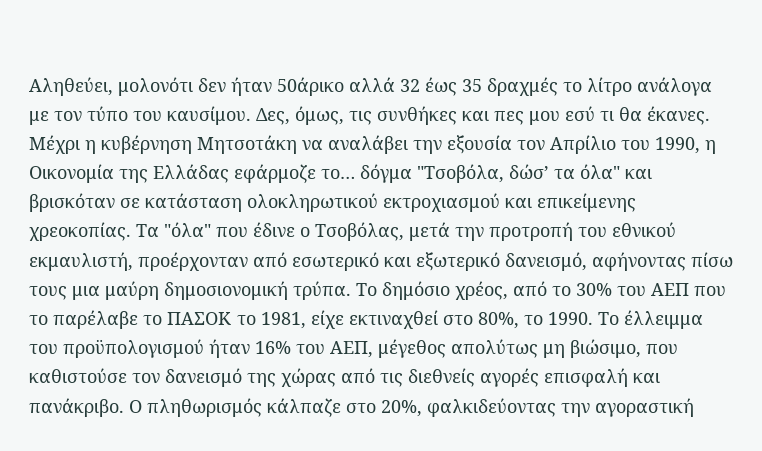Αληθεύει, μολονότι δεν ήταν 50άρικο αλλά 32 έως 35 δραχμές το λίτρο ανάλογα με τον τύπο του καυσίμου. Δες, όμως, τις συνθήκες και πες μου εσύ τι θα έκανες.
Μέχρι η κυβέρνηση Μητσοτάκη να αναλάβει την εξουσία τον Απρίλιο του 1990, η Οικονομία της Ελλάδας εφάρμοζε το… δόγμα "Τσοβόλα, δώσ’ τα όλα" και βρισκόταν σε κατάσταση ολοκληρωτικού εκτροχιασμού και επικείμενης χρεοκοπίας. Τα "όλα" που έδινε ο Τσοβόλας, μετά την προτροπή του εθνικού εκμαυλιστή, προέρχονταν από εσωτερικό και εξωτερικό δανεισμό, αφήνοντας πίσω τους μια μαύρη δημοσιονομική τρύπα. Το δημόσιο χρέος, από το 30% του ΑΕΠ που το παρέλαβε το ΠΑΣΟΚ το 1981, είχε εκτιναχθεί στο 80%, το 1990. Το έλλειμμα του προϋπολογισμού ήταν 16% του ΑΕΠ, μέγεθος απολύτως μη βιώσιμο, που καθιστούσε τον δανεισμό της χώρας από τις διεθνείς αγορές επισφαλή και πανάκριβο. Ο πληθωρισμός κάλπαζε στο 20%, φαλκιδεύοντας την αγοραστική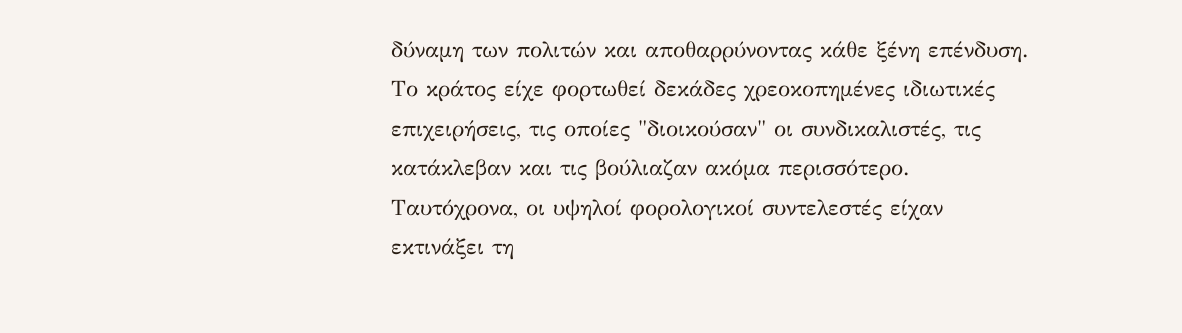δύναμη των πολιτών και αποθαρρύνοντας κάθε ξένη επένδυση. Το κράτος είχε φορτωθεί δεκάδες χρεοκοπημένες ιδιωτικές επιχειρήσεις, τις οποίες "διοικούσαν" οι συνδικαλιστές, τις κατάκλεβαν και τις βούλιαζαν ακόμα περισσότερο. Ταυτόχρονα, οι υψηλοί φορολογικοί συντελεστές είχαν εκτινάξει τη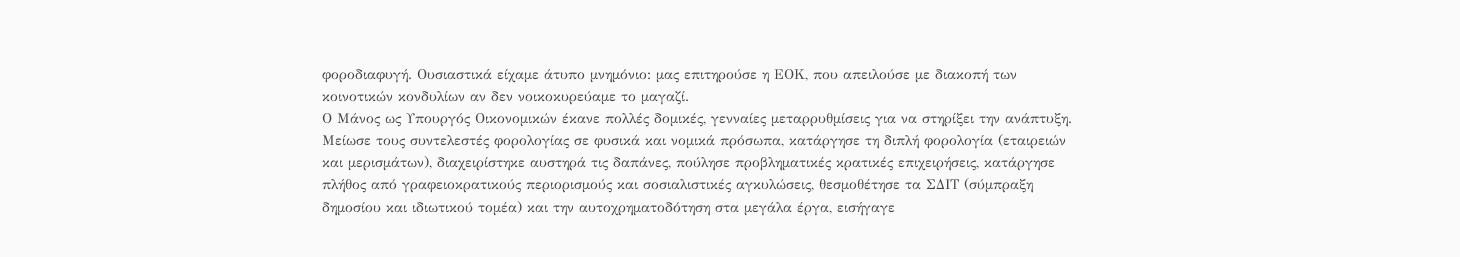φοροδιαφυγή. Ουσιαστικά είχαμε άτυπο μνημόνιο: μας επιτηρούσε η ΕΟΚ, που απειλούσε με διακοπή των κοινοτικών κονδυλίων αν δεν νοικοκυρεύαμε το μαγαζί.
Ο Μάνος ως Υπουργός Οικονομικών έκανε πολλές δομικές, γενναίες μεταρρυθμίσεις για να στηρίξει την ανάπτυξη.
Μείωσε τους συντελεστές φορολογίας σε φυσικά και νομικά πρόσωπα, κατάργησε τη διπλή φορολογία (εταιρειών και μερισμάτων), διαχειρίστηκε αυστηρά τις δαπάνες, πούλησε προβληματικές κρατικές επιχειρήσεις, κατάργησε πλήθος από γραφειοκρατικούς περιορισμούς και σοσιαλιστικές αγκυλώσεις, θεσμοθέτησε τα ΣΔΙΤ (σύμπραξη δημοσίου και ιδιωτικού τομέα) και την αυτοχρηματοδότηση στα μεγάλα έργα, εισήγαγε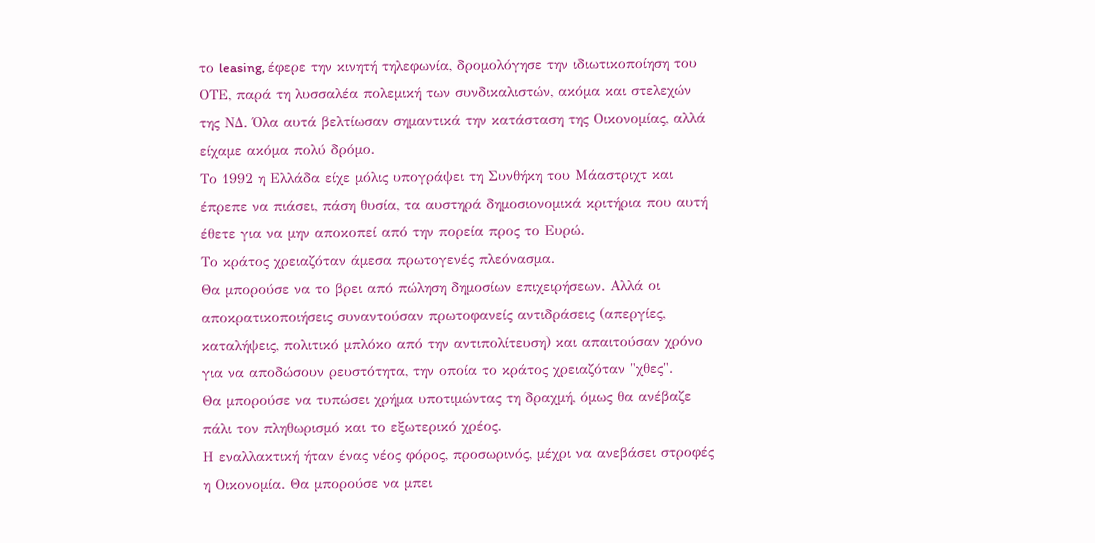το leasing, έφερε την κινητή τηλεφωνία, δρομολόγησε την ιδιωτικοποίηση του ΟΤΕ, παρά τη λυσσαλέα πολεμική των συνδικαλιστών, ακόμα και στελεχών της ΝΔ. Όλα αυτά βελτίωσαν σημαντικά την κατάσταση της Οικονομίας, αλλά είχαμε ακόμα πολύ δρόμο.
Το 1992 η Ελλάδα είχε μόλις υπογράψει τη Συνθήκη του Μάαστριχτ και έπρεπε να πιάσει, πάση θυσία, τα αυστηρά δημοσιονομικά κριτήρια που αυτή έθετε για να μην αποκοπεί από την πορεία προς το Ευρώ.
Το κράτος χρειαζόταν άμεσα πρωτογενές πλεόνασμα.
Θα μπορούσε να το βρει από πώληση δημοσίων επιχειρήσεων. Αλλά οι αποκρατικοποιήσεις συναντούσαν πρωτοφανείς αντιδράσεις (απεργίες, καταλήψεις, πολιτικό μπλόκο από την αντιπολίτευση) και απαιτούσαν χρόνο για να αποδώσουν ρευστότητα, την οποία το κράτος χρειαζόταν "χθες".
Θα μπορούσε να τυπώσει χρήμα υποτιμώντας τη δραχμή, όμως θα ανέβαζε πάλι τον πληθωρισμό και το εξωτερικό χρέος.
Η εναλλακτική ήταν ένας νέος φόρος, προσωρινός, μέχρι να ανεβάσει στροφές η Οικονομία. Θα μπορούσε να μπει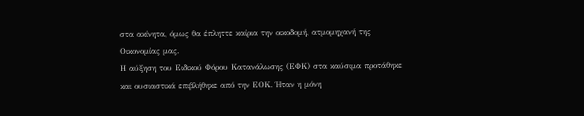στα ακίνητα, όμως θα έπληττε καίρια την οικοδομή, ατμομηχανή της Οικονομίας μας.
Η αύξηση του Ειδικού Φόρου Κατανάλωσης (ΕΦΚ) στα καύσιμα προτάθηκε και ουσιαστικά επιβλήθηκε από την ΕΟΚ. Ήταν η μόνη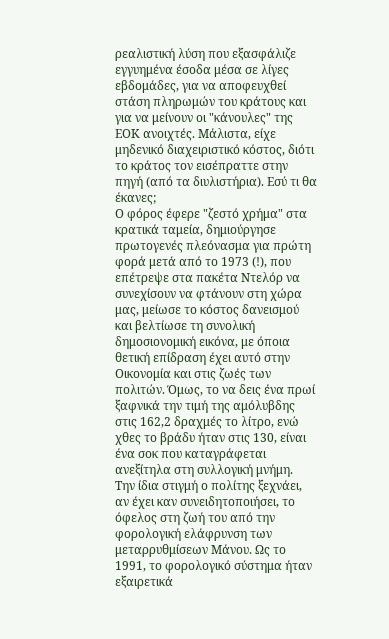ρεαλιστική λύση που εξασφάλιζε εγγυημένα έσοδα μέσα σε λίγες εβδομάδες, για να αποφευχθεί στάση πληρωμών του κράτους και για να μείνουν οι "κάνουλες" της ΕΟΚ ανοιχτές. Μάλιστα, είχε μηδενικό διαχειριστικό κόστος, διότι το κράτος τον εισέπραττε στην πηγή (από τα διυλιστήρια). Εσύ τι θα έκανες;
Ο φόρος έφερε "ζεστό χρήμα" στα κρατικά ταμεία, δημιούργησε πρωτογενές πλεόνασμα για πρώτη φορά μετά από το 1973 (!), που επέτρεψε στα πακέτα Ντελόρ να συνεχίσουν να φτάνουν στη χώρα μας, μείωσε το κόστος δανεισμού και βελτίωσε τη συνολική δημοσιονομική εικόνα, με όποια θετική επίδραση έχει αυτό στην Οικονομία και στις ζωές των πολιτών. Όμως, το να δεις ένα πρωί ξαφνικά την τιμή της αμόλυβδης στις 162,2 δραχμές το λίτρο, ενώ χθες το βράδυ ήταν στις 130, είναι ένα σοκ που καταγράφεται ανεξίτηλα στη συλλογική μνήμη.
Την ίδια στιγμή ο πολίτης ξεχνάει, αν έχει καν συνειδητοποιήσει, το όφελος στη ζωή του από την φορολογική ελάφρυνση των μεταρρυθμίσεων Μάνου. Ως το 1991, το φορολογικό σύστημα ήταν εξαιρετικά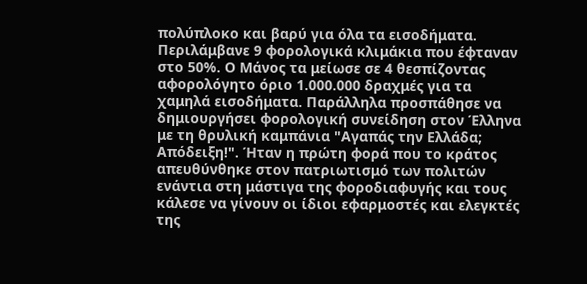πολύπλοκο και βαρύ για όλα τα εισοδήματα. Περιλάμβανε 9 φορολογικά κλιμάκια που έφταναν στο 50%. Ο Μάνος τα μείωσε σε 4 θεσπίζοντας αφορολόγητο όριο 1.000.000 δραχμές για τα χαμηλά εισοδήματα. Παράλληλα προσπάθησε να δημιουργήσει φορολογική συνείδηση στον Έλληνα με τη θρυλική καμπάνια "Αγαπάς την Ελλάδα; Απόδειξη!". Ήταν η πρώτη φορά που το κράτος απευθύνθηκε στον πατριωτισμό των πολιτών ενάντια στη μάστιγα της φοροδιαφυγής και τους κάλεσε να γίνουν οι ίδιοι εφαρμοστές και ελεγκτές της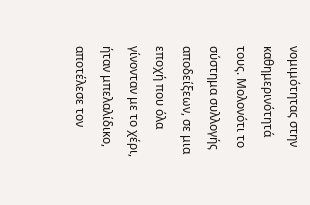νομιμότητας στην καθημερινότητά τους. Μολονότι το σύστημα συλλογής αποδείξεων, σε μια εποχή που όλα γίνονταν με το χέρι, ήταν μπελαλίδικο, αποτέλεσε τον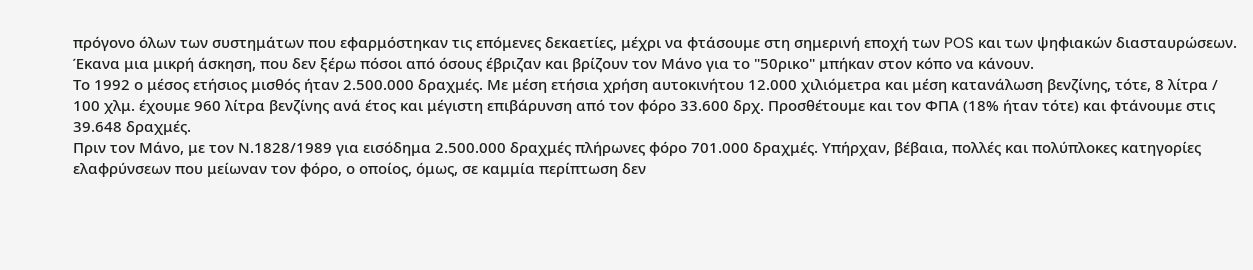πρόγονο όλων των συστημάτων που εφαρμόστηκαν τις επόμενες δεκαετίες, μέχρι να φτάσουμε στη σημερινή εποχή των POS και των ψηφιακών διασταυρώσεων.
Έκανα μια μικρή άσκηση, που δεν ξέρω πόσοι από όσους έβριζαν και βρίζουν τον Μάνο για το "50ρικο" μπήκαν στον κόπο να κάνουν.
Το 1992 ο μέσος ετήσιος μισθός ήταν 2.500.000 δραχμές. Με μέση ετήσια χρήση αυτοκινήτου 12.000 χιλιόμετρα και μέση κατανάλωση βενζίνης, τότε, 8 λίτρα / 100 χλμ. έχουμε 960 λίτρα βενζίνης ανά έτος και μέγιστη επιβάρυνση από τον φόρο 33.600 δρχ. Προσθέτουμε και τον ΦΠΑ (18% ήταν τότε) και φτάνουμε στις 39.648 δραχμές.
Πριν τον Μάνο, με τον Ν.1828/1989 για εισόδημα 2.500.000 δραχμές πλήρωνες φόρο 701.000 δραχμές. Υπήρχαν, βέβαια, πολλές και πολύπλοκες κατηγορίες ελαφρύνσεων που μείωναν τον φόρο, ο οποίος, όμως, σε καμμία περίπτωση δεν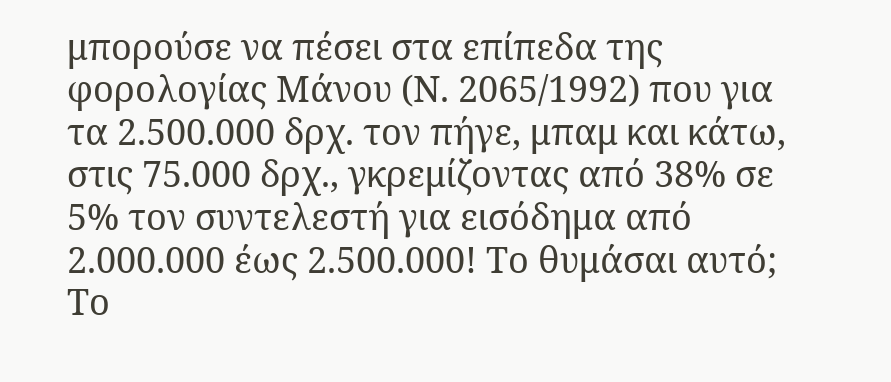μπορούσε να πέσει στα επίπεδα της φορολογίας Μάνου (Ν. 2065/1992) που για τα 2.500.000 δρχ. τον πήγε, μπαμ και κάτω, στις 75.000 δρχ., γκρεμίζοντας από 38% σε 5% τον συντελεστή για εισόδημα από 2.000.000 έως 2.500.000! Το θυμάσαι αυτό; Το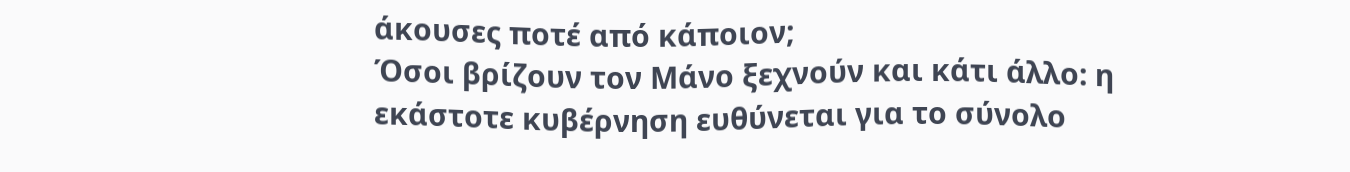άκουσες ποτέ από κάποιον;
Όσοι βρίζουν τον Μάνο ξεχνούν και κάτι άλλο: η εκάστοτε κυβέρνηση ευθύνεται για το σύνολο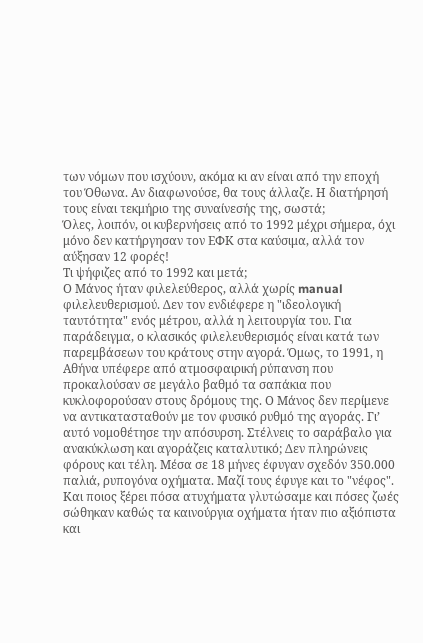των νόμων που ισχύουν, ακόμα κι αν είναι από την εποχή του Όθωνα. Αν διαφωνούσε, θα τους άλλαζε. Η διατήρησή τους είναι τεκμήριο της συναίνεσής της, σωστά;
Όλες, λοιπόν, οι κυβερνήσεις από το 1992 μέχρι σήμερα, όχι μόνο δεν κατήργησαν τον ΕΦΚ στα καύσιμα, αλλά τον αύξησαν 12 φορές!
Τι ψήφιζες από το 1992 και μετά;
Ο Μάνος ήταν φιλελεύθερος, αλλά χωρίς manual φιλελευθερισμού. Δεν τον ενδιέφερε η "ιδεολογική ταυτότητα" ενός μέτρου, αλλά η λειτουργία του. Για παράδειγμα, ο κλασικός φιλελευθερισμός είναι κατά των παρεμβάσεων του κράτους στην αγορά. Όμως, το 1991, η Αθήνα υπέφερε από ατμοσφαιρική ρύπανση που προκαλούσαν σε μεγάλο βαθμό τα σαπάκια που κυκλοφορούσαν στους δρόμους της. Ο Μάνος δεν περίμενε να αντικατασταθούν με τον φυσικό ρυθμό της αγοράς. Γι’ αυτό νομοθέτησε την απόσυρση. Στέλνεις το σαράβαλο για ανακύκλωση και αγοράζεις καταλυτικό; Δεν πληρώνεις φόρους και τέλη. Μέσα σε 18 μήνες έφυγαν σχεδόν 350.000 παλιά, ρυπογόνα οχήματα. Μαζί τους έφυγε και το "νέφος". Και ποιος ξέρει πόσα ατυχήματα γλυτώσαμε και πόσες ζωές σώθηκαν καθώς τα καινούργια οχήματα ήταν πιο αξιόπιστα και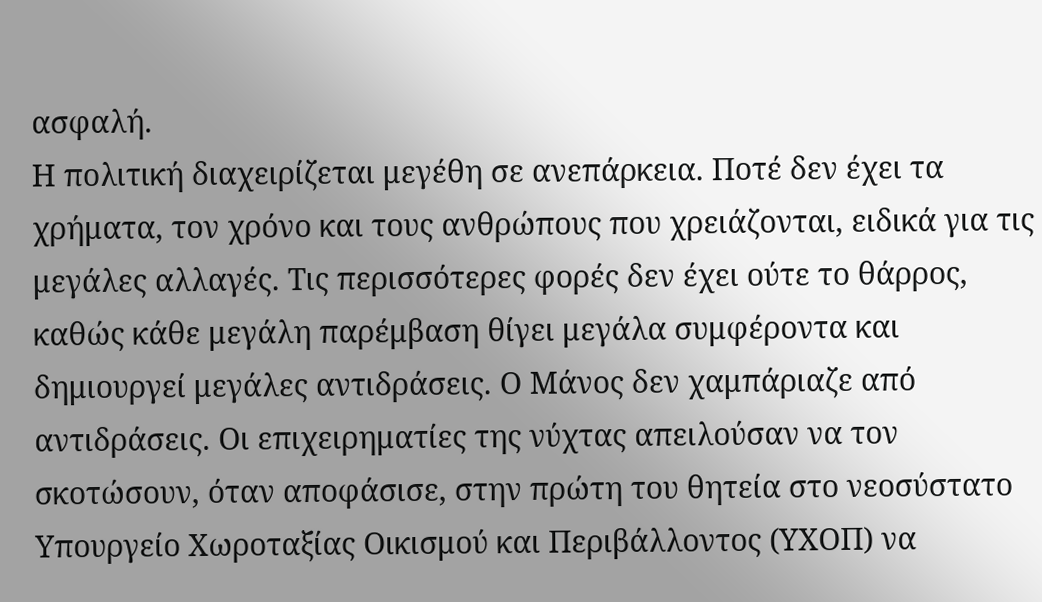ασφαλή.
Η πολιτική διαχειρίζεται μεγέθη σε ανεπάρκεια. Ποτέ δεν έχει τα χρήματα, τον χρόνο και τους ανθρώπους που χρειάζονται, ειδικά για τις μεγάλες αλλαγές. Τις περισσότερες φορές δεν έχει ούτε το θάρρος, καθώς κάθε μεγάλη παρέμβαση θίγει μεγάλα συμφέροντα και δημιουργεί μεγάλες αντιδράσεις. Ο Μάνος δεν χαμπάριαζε από αντιδράσεις. Οι επιχειρηματίες της νύχτας απειλούσαν να τον σκοτώσουν, όταν αποφάσισε, στην πρώτη του θητεία στο νεοσύστατο Υπουργείο Χωροταξίας Οικισμού και Περιβάλλοντος (ΥΧΟΠ) να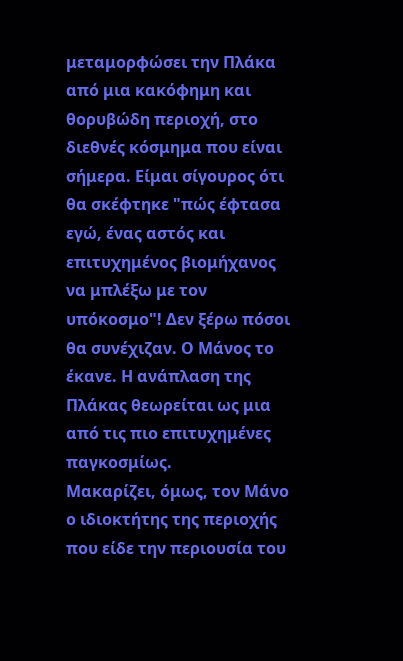μεταμορφώσει την Πλάκα από μια κακόφημη και θορυβώδη περιοχή, στο διεθνές κόσμημα που είναι σήμερα. Είμαι σίγουρος ότι θα σκέφτηκε "πώς έφτασα εγώ, ένας αστός και επιτυχημένος βιομήχανος να μπλέξω με τον υπόκοσμο"! Δεν ξέρω πόσοι θα συνέχιζαν. Ο Μάνος το έκανε. Η ανάπλαση της Πλάκας θεωρείται ως μια από τις πιο επιτυχημένες παγκοσμίως.
Μακαρίζει, όμως, τον Μάνο ο ιδιοκτήτης της περιοχής που είδε την περιουσία του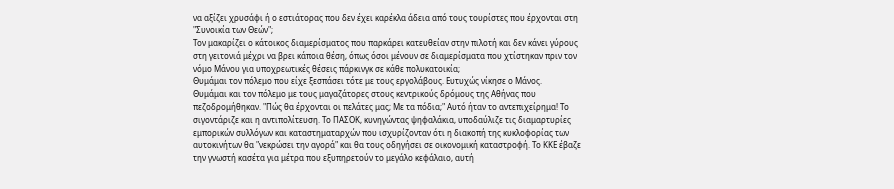να αξίζει χρυσάφι ή ο εστιάτορας που δεν έχει καρέκλα άδεια από τους τουρίστες που έρχονται στη "Συνοικία των Θεών";
Τον μακαρίζει ο κάτοικος διαμερίσματος που παρκάρει κατευθείαν στην πιλοτή και δεν κάνει γύρους στη γειτονιά μέχρι να βρει κάποια θέση, όπως όσοι μένουν σε διαμερίσματα που χτίστηκαν πριν τον νόμο Μάνου για υποχρεωτικές θέσεις πάρκινγκ σε κάθε πολυκατοικία;
Θυμάμαι τον πόλεμο που είχε ξεσπάσει τότε με τους εργολάβους. Ευτυχώς νίκησε ο Μάνος.
Θυμάμαι και τον πόλεμο με τους μαγαζάτορες στους κεντρικούς δρόμους της Αθήνας που πεζοδρομήθηκαν. "Πώς θα έρχονται οι πελάτες μας; Με τα πόδια;" Αυτό ήταν το αντεπιχείρημα! Το σιγοντάριζε και η αντιπολίτευση. Το ΠΑΣΟΚ, κυνηγώντας ψηφαλάκια, υποδαύλιζε τις διαμαρτυρίες εμπορικών συλλόγων και καταστηματαρχών που ισχυρίζονταν ότι η διακοπή της κυκλοφορίας των αυτοκινήτων θα "νεκρώσει την αγορά" και θα τους οδηγήσει σε οικονομική καταστροφή. Το ΚΚΕ έβαζε την γνωστή κασέτα για μέτρα που εξυπηρετούν το μεγάλο κεφάλαιο, αυτή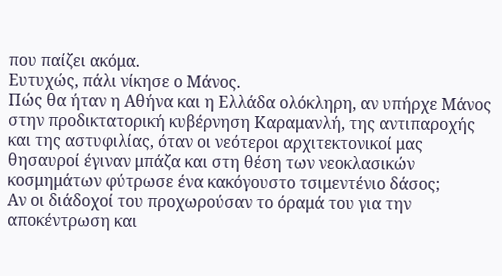που παίζει ακόμα.
Ευτυχώς, πάλι νίκησε ο Μάνος.
Πώς θα ήταν η Αθήνα και η Ελλάδα ολόκληρη, αν υπήρχε Μάνος στην προδικτατορική κυβέρνηση Καραμανλή, της αντιπαροχής και της αστυφιλίας, όταν οι νεότεροι αρχιτεκτονικοί μας θησαυροί έγιναν μπάζα και στη θέση των νεοκλασικών κοσμημάτων φύτρωσε ένα κακόγουστο τσιμεντένιο δάσος;
Αν οι διάδοχοί του προχωρούσαν το όραμά του για την αποκέντρωση και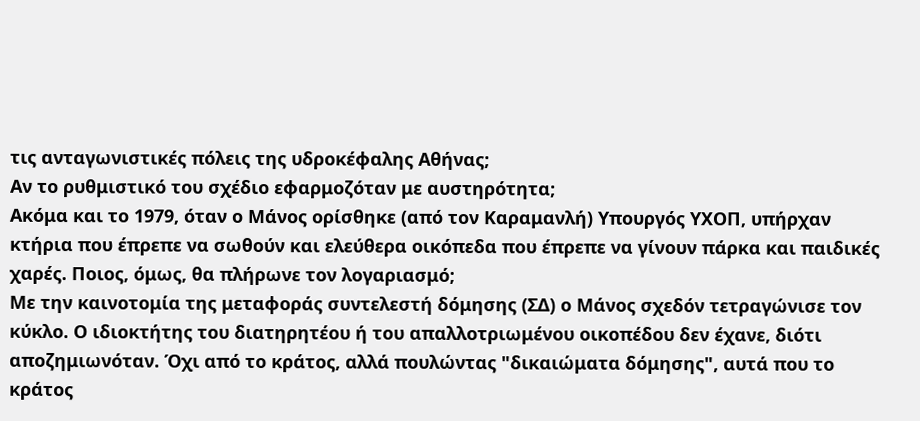τις ανταγωνιστικές πόλεις της υδροκέφαλης Αθήνας;
Αν το ρυθμιστικό του σχέδιο εφαρμοζόταν με αυστηρότητα;
Ακόμα και το 1979, όταν ο Μάνος ορίσθηκε (από τον Καραμανλή) Υπουργός ΥΧΟΠ, υπήρχαν κτήρια που έπρεπε να σωθούν και ελεύθερα οικόπεδα που έπρεπε να γίνουν πάρκα και παιδικές χαρές. Ποιος, όμως, θα πλήρωνε τον λογαριασμό;
Με την καινοτομία της μεταφοράς συντελεστή δόμησης (ΣΔ) ο Μάνος σχεδόν τετραγώνισε τον κύκλο. Ο ιδιοκτήτης του διατηρητέου ή του απαλλοτριωμένου οικοπέδου δεν έχανε, διότι αποζημιωνόταν. Όχι από το κράτος, αλλά πουλώντας "δικαιώματα δόμησης", αυτά που το κράτος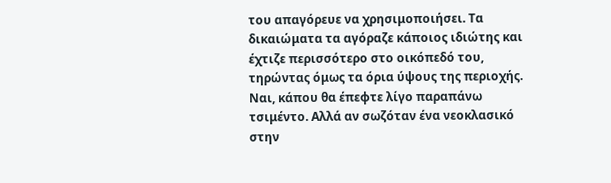του απαγόρευε να χρησιμοποιήσει. Τα δικαιώματα τα αγόραζε κάποιος ιδιώτης και έχτιζε περισσότερο στο οικόπεδό του, τηρώντας όμως τα όρια ύψους της περιοχής. Ναι, κάπου θα έπεφτε λίγο παραπάνω τσιμέντο. Αλλά αν σωζόταν ένα νεοκλασικό στην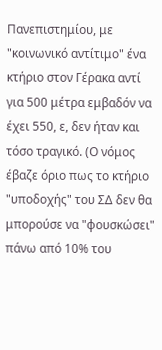Πανεπιστημίου, με "κοινωνικό αντίτιμο" ένα κτήριο στον Γέρακα αντί για 500 μέτρα εμβαδόν να έχει 550, ε, δεν ήταν και τόσο τραγικό. (Ο νόμος έβαζε όριο πως το κτήριο "υποδοχής" του ΣΔ δεν θα μπορούσε να "φουσκώσει" πάνω από 10% του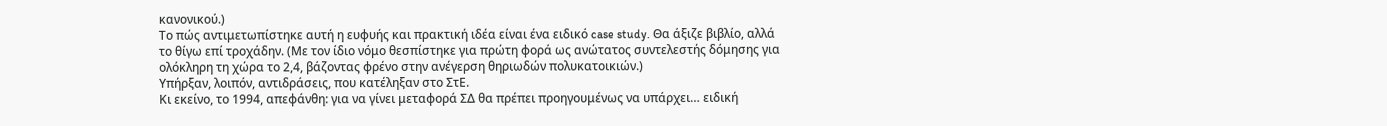κανονικού.)
Το πώς αντιμετωπίστηκε αυτή η ευφυής και πρακτική ιδέα είναι ένα ειδικό case study. Θα άξιζε βιβλίο, αλλά το θίγω επί τροχάδην. (Με τον ίδιο νόμο θεσπίστηκε για πρώτη φορά ως ανώτατος συντελεστής δόμησης για ολόκληρη τη χώρα το 2,4, βάζοντας φρένο στην ανέγερση θηριωδών πολυκατοικιών.)
Υπήρξαν, λοιπόν, αντιδράσεις, που κατέληξαν στο ΣτΕ.
Κι εκείνο, το 1994, απεφάνθη: για να γίνει μεταφορά ΣΔ θα πρέπει προηγουμένως να υπάρχει… ειδική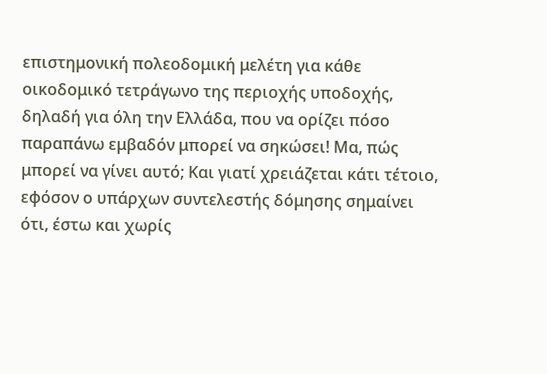επιστημονική πολεοδομική μελέτη για κάθε οικοδομικό τετράγωνο της περιοχής υποδοχής, δηλαδή για όλη την Ελλάδα, που να ορίζει πόσο παραπάνω εμβαδόν μπορεί να σηκώσει! Μα, πώς μπορεί να γίνει αυτό; Και γιατί χρειάζεται κάτι τέτοιο, εφόσον ο υπάρχων συντελεστής δόμησης σημαίνει ότι, έστω και χωρίς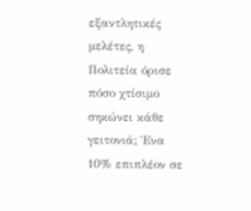εξαντλητικές μελέτες, η Πολιτεία όρισε πόσο χτίσιμο σηκώνει κάθε γειτονιά; Ένα 10% επιπλέον σε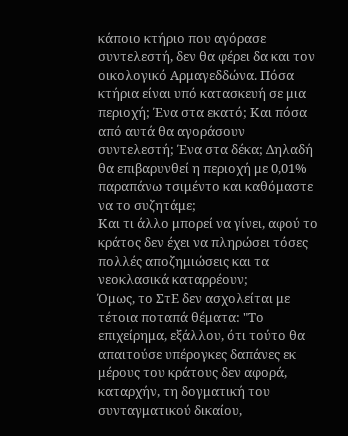κάποιο κτήριο που αγόρασε συντελεστή, δεν θα φέρει δα και τον οικολογικό Αρμαγεδδώνα. Πόσα κτήρια είναι υπό κατασκευή σε μια περιοχή; Ένα στα εκατό; Και πόσα από αυτά θα αγοράσουν συντελεστή; Ένα στα δέκα; Δηλαδή θα επιβαρυνθεί η περιοχή με 0,01% παραπάνω τσιμέντο και καθόμαστε να το συζητάμε;
Και τι άλλο μπορεί να γίνει, αφού το κράτος δεν έχει να πληρώσει τόσες πολλές αποζημιώσεις και τα νεοκλασικά καταρρέουν;
Όμως, το ΣτΕ δεν ασχολείται με τέτοια ποταπά θέματα: "Το επιχείρημα, εξάλλου, ότι τούτο θα απαιτούσε υπέρογκες δαπάνες εκ μέρους του κράτους δεν αφορά, καταρχήν, τη δογματική του συνταγματικού δικαίου,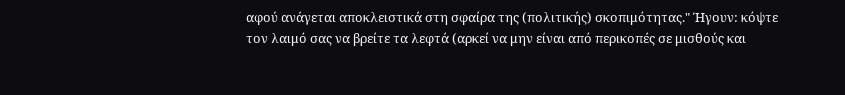αφού ανάγεται αποκλειστικά στη σφαίρα της (πολιτικής) σκοπιμότητας." Ήγουν: κόψτε τον λαιμό σας να βρείτε τα λεφτά (αρκεί να μην είναι από περικοπές σε μισθούς και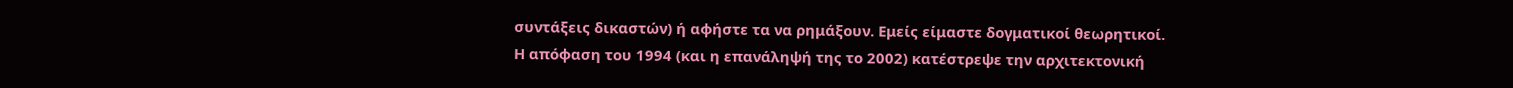συντάξεις δικαστών) ή αφήστε τα να ρημάξουν. Εμείς είμαστε δογματικοί θεωρητικοί.
Η απόφαση του 1994 (και η επανάληψή της το 2002) κατέστρεψε την αρχιτεκτονική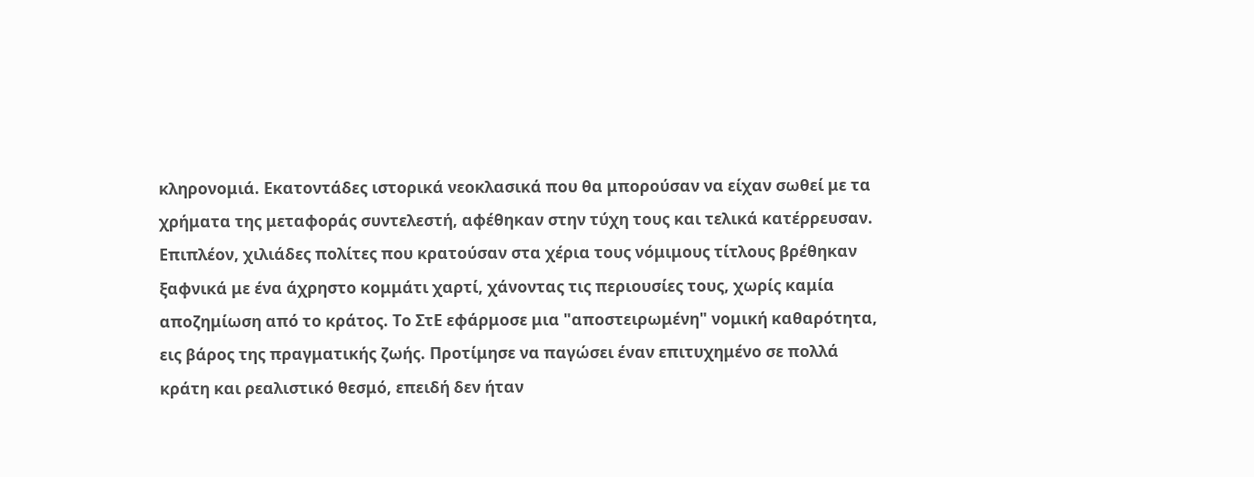κληρονομιά. Εκατοντάδες ιστορικά νεοκλασικά που θα μπορούσαν να είχαν σωθεί με τα χρήματα της μεταφοράς συντελεστή, αφέθηκαν στην τύχη τους και τελικά κατέρρευσαν. Επιπλέον, χιλιάδες πολίτες που κρατούσαν στα χέρια τους νόμιμους τίτλους βρέθηκαν ξαφνικά με ένα άχρηστο κομμάτι χαρτί, χάνοντας τις περιουσίες τους, χωρίς καμία αποζημίωση από το κράτος. Το ΣτΕ εφάρμοσε μια "αποστειρωμένη" νομική καθαρότητα, εις βάρος της πραγματικής ζωής. Προτίμησε να παγώσει έναν επιτυχημένο σε πολλά κράτη και ρεαλιστικό θεσμό, επειδή δεν ήταν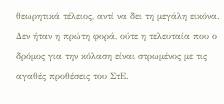θεωρητικά τέλειος, αντί να δει τη μεγάλη εικόνα. Δεν ήταν η πρώτη φορά, ούτε η τελευταία που ο δρόμος για την κόλαση είναι στρωμένος με τις αγαθές προθέσεις του ΣτΕ.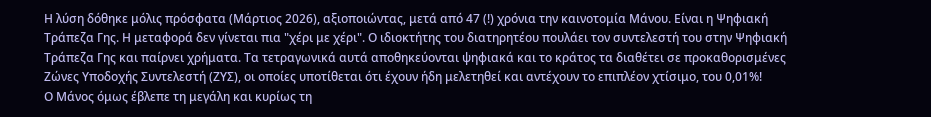Η λύση δόθηκε μόλις πρόσφατα (Μάρτιος 2026), αξιοποιώντας, μετά από 47 (!) χρόνια την καινοτομία Μάνου. Είναι η Ψηφιακή Τράπεζα Γης. Η μεταφορά δεν γίνεται πια "χέρι με χέρι". Ο ιδιοκτήτης του διατηρητέου πουλάει τον συντελεστή του στην Ψηφιακή Τράπεζα Γης και παίρνει χρήματα. Τα τετραγωνικά αυτά αποθηκεύονται ψηφιακά και το κράτος τα διαθέτει σε προκαθορισμένες Ζώνες Υποδοχής Συντελεστή (ΖΥΣ), οι οποίες υποτίθεται ότι έχουν ήδη μελετηθεί και αντέχουν το επιπλέον χτίσιμο, του 0,01%!
Ο Μάνος όμως έβλεπε τη μεγάλη και κυρίως τη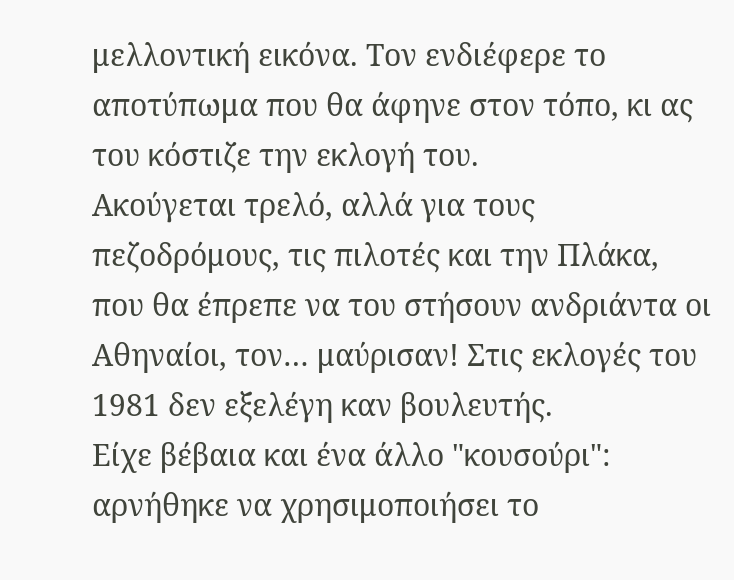μελλοντική εικόνα. Τον ενδιέφερε το αποτύπωμα που θα άφηνε στον τόπο, κι ας του κόστιζε την εκλογή του.
Ακούγεται τρελό, αλλά για τους πεζοδρόμους, τις πιλοτές και την Πλάκα, που θα έπρεπε να του στήσουν ανδριάντα οι Αθηναίοι, τον… μαύρισαν! Στις εκλογές του 1981 δεν εξελέγη καν βουλευτής.
Είχε βέβαια και ένα άλλο "κουσούρι": αρνήθηκε να χρησιμοποιήσει το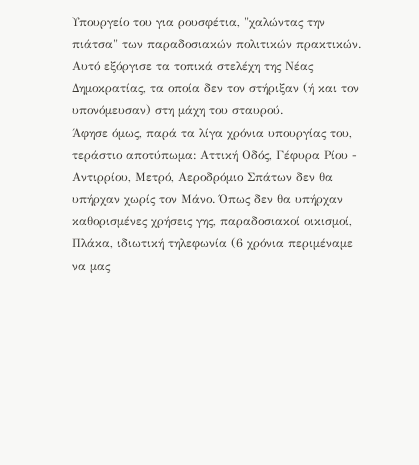Υπουργείο του για ρουσφέτια, "χαλώντας την πιάτσα" των παραδοσιακών πολιτικών πρακτικών. Αυτό εξόργισε τα τοπικά στελέχη της Νέας Δημοκρατίας, τα οποία δεν τον στήριξαν (ή και τον υπονόμευσαν) στη μάχη του σταυρού.
Άφησε όμως, παρά τα λίγα χρόνια υπουργίας του, τεράστιο αποτύπωμα: Αττική Οδός, Γέφυρα Ρίου - Αντιρρίου, Μετρό, Αεροδρόμιο Σπάτων δεν θα υπήρχαν χωρίς τον Μάνο. Όπως δεν θα υπήρχαν καθορισμένες χρήσεις γης, παραδοσιακοί οικισμοί, Πλάκα, ιδιωτική τηλεφωνία (6 χρόνια περιμέναμε να μας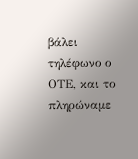βάλει τηλέφωνο ο ΟΤΕ, και το πληρώναμε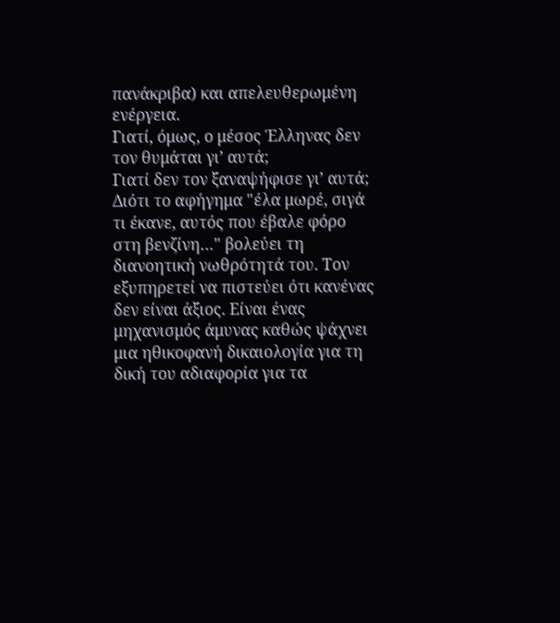πανάκριβα) και απελευθερωμένη ενέργεια.
Γιατί, όμως, ο μέσος Έλληνας δεν τον θυμάται γι’ αυτά;
Γιατί δεν τον ξαναψήφισε γι’ αυτά;
Διότι το αφήγημα "έλα μωρέ, σιγά τι έκανε, αυτός που έβαλε φόρο στη βενζίνη…" βολεύει τη διανοητική νωθρότητά του. Τον εξυπηρετεί να πιστεύει ότι κανένας δεν είναι άξιος. Είναι ένας μηχανισμός άμυνας καθώς ψάχνει μια ηθικοφανή δικαιολογία για τη δική του αδιαφορία για τα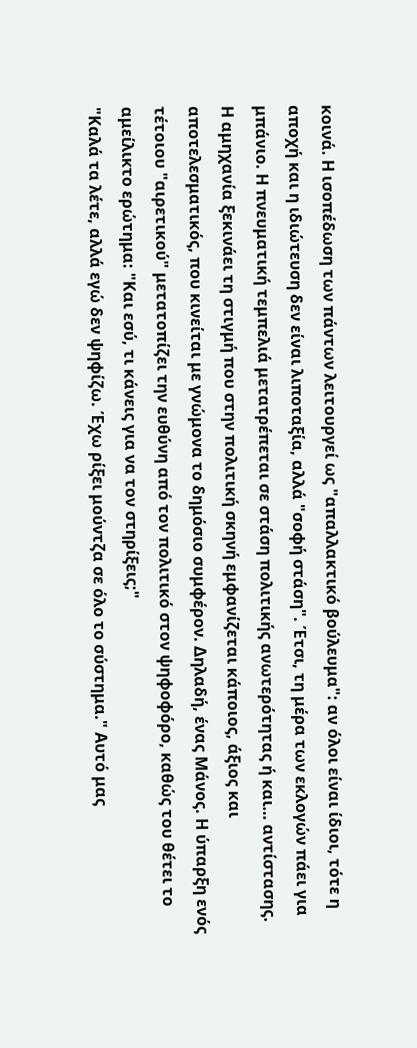κοινά. Η ισοπέδωση των πάντων λειτουργεί ως "απαλλακτικό βούλευμα": αν όλοι είναι ίδιοι, τότε η αποχή και η ιδιώτευση δεν είναι λιποταξία, αλλά "σοφή στάση". Έτσι, τη μέρα των εκλογών πάει για μπάνιο. Η πνευματική τεμπελιά μετατρέπεται σε στάση πολιτικής ανωτερότητας ή και… αντίστασης.
Η αμηχανία ξεκινάει τη στιγμή που στην πολιτική σκηνή εμφανίζεται κάποιος, άξιος και αποτελεσματικός, που κινείται με γνώμονα το δημόσιο συμφέρον. Δηλαδή, ένας Μάνος. Η ύπαρξη ενός τέτοιου "αιρετικού" μετατοπίζει την ευθύνη από τον πολιτικό στον ψηφοφόρο, καθώς του θέτει το αμείλικτο ερώτημα: "Και εσύ, τι κάνεις για να τον στηρίξεις;"
"Καλά τα λέτε, αλλά εγώ δεν ψηφίζω. Έχω ρίξει μούντζα σε όλο το σύστημα." Αυτό μας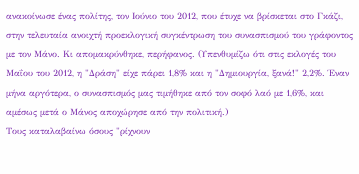ανακοίνωσε ένας πολίτης, τον Ιούνιο του 2012, που έτυχε να βρίσκεται στο Γκάζι, στην τελευταία ανοιχτή προεκλογική συγκέντρωση του συνασπισμού του γράφοντος με τον Μάνο. Κι απομακρύνθηκε, περήφανος. (Υπενθυμίζω ότι στις εκλογές του Μαΐου του 2012, η "Δράση" είχε πάρει 1,8% και η "Δημιουργία, ξανά!" 2,2%. Έναν μήνα αργότερα, ο συνασπισμός μας τιμήθηκε από τον σοφό λαό με 1,6%, και αμέσως μετά ο Μάνος αποχώρησε από την πολιτική.)
Τους καταλαβαίνω όσους "ρίχνουν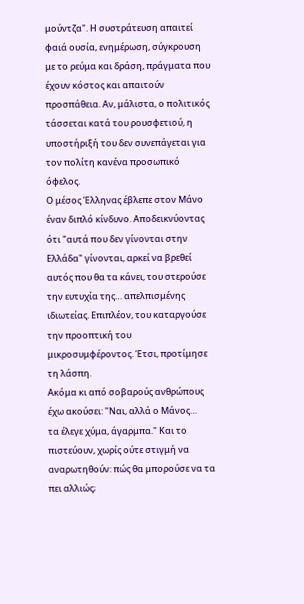μούντζα". Η συστράτευση απαιτεί φαιά ουσία, ενημέρωση, σύγκρουση με το ρεύμα και δράση, πράγματα που έχουν κόστος και απαιτούν προσπάθεια. Αν, μάλιστα, ο πολιτικός τάσσεται κατά του ρουσφετιού, η υποστήριξή του δεν συνεπάγεται για τον πολίτη κανένα προσωπικό όφελος.
Ο μέσος Έλληνας έβλεπε στον Μάνο έναν διπλό κίνδυνο. Αποδεικνύοντας ότι "αυτά που δεν γίνονται στην Ελλάδα" γίνονται, αρκεί να βρεθεί αυτός που θα τα κάνει, του στερούσε την ευτυχία της… απελπισμένης ιδιωτείας. Επιπλέον, του καταργούσε την προοπτική του μικροσυμφέροντος. Έτσι, προτίμησε τη λάσπη.
Ακόμα κι από σοβαρούς ανθρώπους έχω ακούσει: "Ναι, αλλά ο Μάνος…
τα έλεγε χύμα, άγαρμπα." Και το πιστεύουν, χωρίς ούτε στιγμή να αναρωτηθούν: πώς θα μπορούσε να τα πει αλλιώς;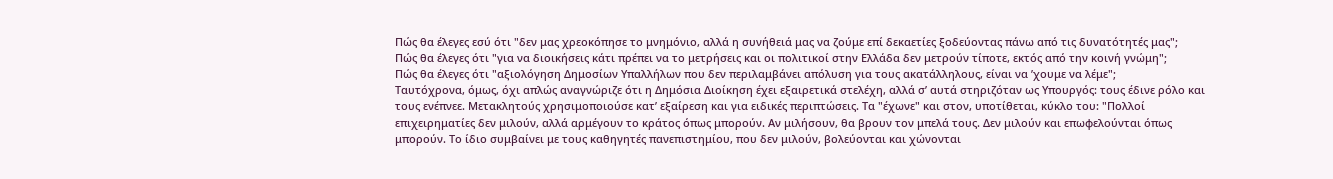Πώς θα έλεγες εσύ ότι "δεν μας χρεοκόπησε το μνημόνιο, αλλά η συνήθειά μας να ζούμε επί δεκαετίες ξοδεύοντας πάνω από τις δυνατότητές μας";
Πώς θα έλεγες ότι "για να διοικήσεις κάτι πρέπει να το μετρήσεις και οι πολιτικοί στην Ελλάδα δεν μετρούν τίποτε, εκτός από την κοινή γνώμη";
Πώς θα έλεγες ότι "αξιολόγηση Δημοσίων Υπαλλήλων που δεν περιλαμβάνει απόλυση για τους ακατάλληλους, είναι να ’χουμε να λέμε";
Ταυτόχρονα, όμως, όχι απλώς αναγνώριζε ότι η Δημόσια Διοίκηση έχει εξαιρετικά στελέχη, αλλά σ’ αυτά στηριζόταν ως Υπουργός: τους έδινε ρόλο και τους ενέπνεε. Μετακλητούς χρησιμοποιούσε κατ’ εξαίρεση και για ειδικές περιπτώσεις. Τα "έχωνε" και στον, υποτίθεται, κύκλο του: "Πολλοί επιχειρηματίες δεν μιλούν, αλλά αρμέγουν το κράτος όπως μπορούν. Αν μιλήσουν, θα βρουν τον μπελά τους. Δεν μιλούν και επωφελούνται όπως μπορούν. Το ίδιο συμβαίνει με τους καθηγητές πανεπιστημίου, που δεν μιλούν, βολεύονται και χώνονται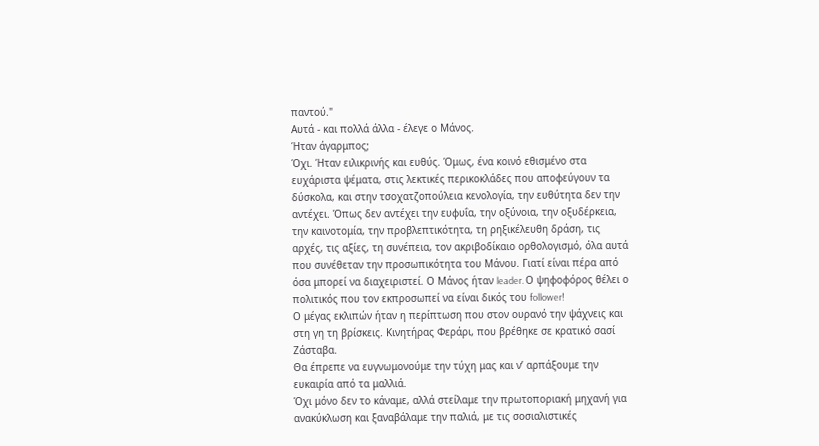παντού."
Αυτά - και πολλά άλλα - έλεγε ο Μάνος.
Ήταν άγαρμπος;
Όχι. Ήταν ειλικρινής και ευθύς. Όμως, ένα κοινό εθισμένο στα ευχάριστα ψέματα, στις λεκτικές περικοκλάδες που αποφεύγουν τα δύσκολα, και στην τσοχατζοπούλεια κενολογία, την ευθύτητα δεν την αντέχει. Όπως δεν αντέχει την ευφυΐα, την οξύνοια, την οξυδέρκεια, την καινοτομία, την προβλεπτικότητα, τη ρηξικέλευθη δράση, τις αρχές, τις αξίες, τη συνέπεια, τον ακριβοδίκαιο ορθολογισμό, όλα αυτά που συνέθεταν την προσωπικότητα του Μάνου. Γιατί είναι πέρα από όσα μπορεί να διαχειριστεί. Ο Mάνος ήταν leader. Ο ψηφοφόρος θέλει ο πολιτικός που τον εκπροσωπεί να είναι δικός του follower!
Ο μέγας εκλιπών ήταν η περίπτωση που στον ουρανό την ψάχνεις και στη γη τη βρίσκεις. Κινητήρας Φεράρι, που βρέθηκε σε κρατικό σασί Ζάσταβα.
Θα έπρεπε να ευγνωμονούμε την τύχη μας και ν’ αρπάξουμε την ευκαιρία από τα μαλλιά.
Όχι μόνο δεν το κάναμε, αλλά στείλαμε την πρωτοποριακή μηχανή για ανακύκλωση και ξαναβάλαμε την παλιά, με τις σοσιαλιστικές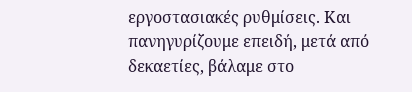εργοστασιακές ρυθμίσεις. Και πανηγυρίζουμε επειδή, μετά από δεκαετίες, βάλαμε στο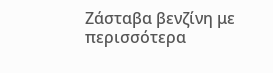Ζάσταβα βενζίνη με περισσότερα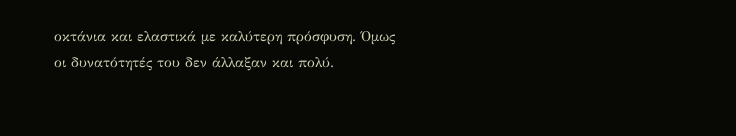οκτάνια και ελαστικά με καλύτερη πρόσφυση. Όμως οι δυνατότητές του δεν άλλαξαν και πολύ.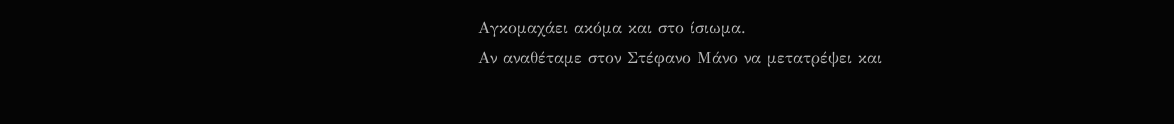Αγκομαχάει ακόμα και στο ίσιωμα.
Αν αναθέταμε στον Στέφανο Μάνο να μετατρέψει και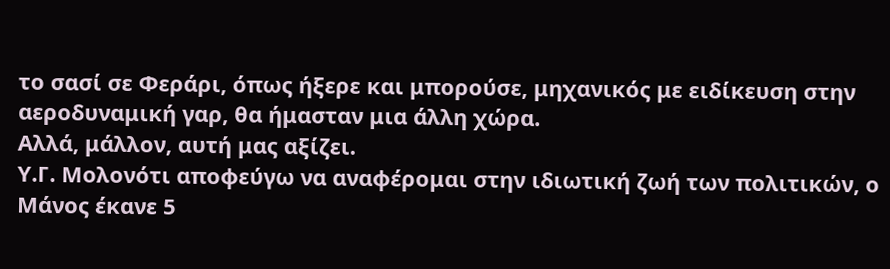το σασί σε Φεράρι, όπως ήξερε και μπορούσε, μηχανικός με ειδίκευση στην αεροδυναμική γαρ, θα ήμασταν μια άλλη χώρα.
Αλλά, μάλλον, αυτή μας αξίζει.
Υ.Γ. Μολονότι αποφεύγω να αναφέρομαι στην ιδιωτική ζωή των πολιτικών, ο Μάνος έκανε 5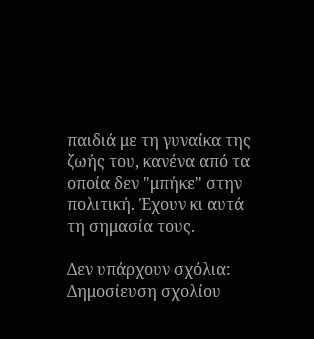παιδιά με τη γυναίκα της ζωής του, κανένα από τα οποία δεν "μπήκε" στην πολιτική. Έχουν κι αυτά τη σημασία τους.

Δεν υπάρχουν σχόλια:
Δημοσίευση σχολίου